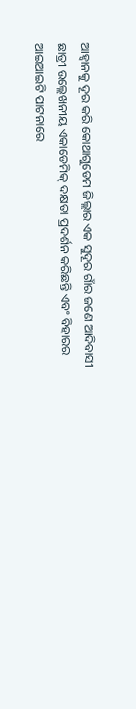ଆହ୍ୱାନକୁ ଦୂର କରି କୋଥାଗୁଡେମ ଜିଲ୍ଲାର ଏକ ସୁଦୂର ଗାଁର ଜଣେ ଆଦିବାସୀ ଛାତ୍ରୀ ଉଲ୍ଲେଖନୀୟ ଏକାଡେମିକ୍ ଦକ୍ଷତା ପ୍ରଦର୍ଶନ କରିଛନ୍ତି ଏବଂ ବିହାରର ଆଇଆଇଟି ପାଟନାରେ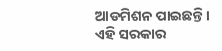ଆଡମିଶନ ପାଇଛନ୍ତି।
ଏହି ସରକାର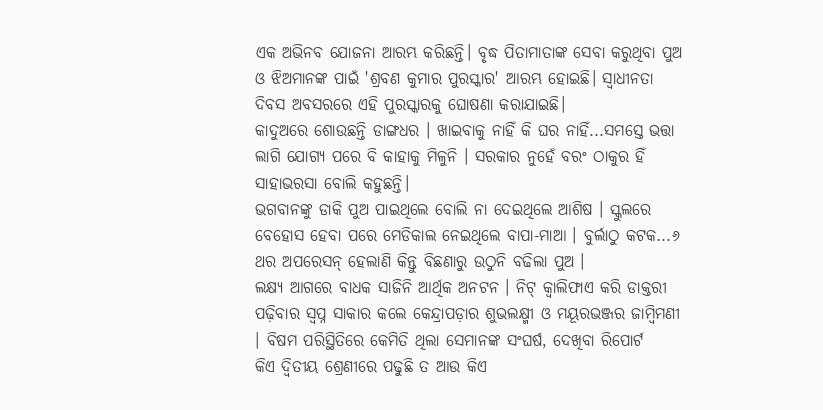ଏକ ଅଭିନବ ଯୋଜନା ଆରମ୍ଭ କରିଛନ୍ତି। ବୃଦ୍ଧ ପିତାମାତାଙ୍କ ସେବା କରୁଥିବା ପୁଅ ଓ ଝିଅମାନଙ୍କ ପାଇଁ 'ଶ୍ରବଣ କୁମାର ପୁରସ୍କାର' ଆରମ୍ଭ ହୋଇଛି। ସ୍ୱାଧୀନତା ଦିବସ ଅବସରରେ ଏହି ପୁରସ୍କାରକୁ ଘୋଷଣା କରାଯାଇଛି।
କାଦୁଅରେ ଶୋଉଛନ୍ତି ଡାଙ୍ଗଧର । ଖାଇବାକୁ ନାହିଁ କି ଘର ନାହିଁ...ସମସ୍ତେ ଭତ୍ତା ଲାଗି ଯୋଗ୍ୟ ପରେ ବି କାହାକୁ ମିଳୁନି । ସରକାର ନୁହେଁ ବରଂ ଠାକୁର ହିଁ ସାହାଭରସା ବୋଲି କହୁଛନ୍ତି।
ଭଗବାନଙ୍କୁ ଡାକି ପୁଅ ପାଇଥିଲେ ବୋଲି ନା ଦେଇଥିଲେ ଆଶିଷ । ସ୍କୁଲରେ ବେହୋସ ହେବା ପରେ ମେଡିକାଲ ନେଇଥିଲେ ବାପା-ମାଆ । ବୁର୍ଲାଠୁ କଟକ...୬ ଥର ଅପରେସନ୍ ହେଲାଣି କିନ୍ତୁ ବିଛଣାରୁ ଉଠୁନି ବଢିଲା ପୁଅ ।
ଲକ୍ଷ୍ୟ ଆଗରେ ବାଧକ ସାଜିନି ଆର୍ଥିକ ଅନଟନ । ନିଟ୍ କ୍ବାଲିଫାଏ କରି ଡାକ୍ତରୀ ପଢ଼ିବାର ସ୍ବପ୍ନ ସାକାର କଲେ କେନ୍ଦ୍ରାପଡ଼ାର ଶୁଭଲକ୍ଷ୍ମୀ ଓ ମୟୂରଭଞ୍ଜର ଜାମ୍ବିମଣୀ । ବିଷମ ପରିସ୍ଥିତିରେ କେମିତି ଥିଲା ସେମାନଙ୍କ ସଂଘର୍ଷ, ଦେଖିବା ରିପୋର୍ଟ
କିଏ ଦ୍ୱିତୀୟ ଶ୍ରେଣୀରେ ପଢୁଛି ତ ଆଉ କିଏ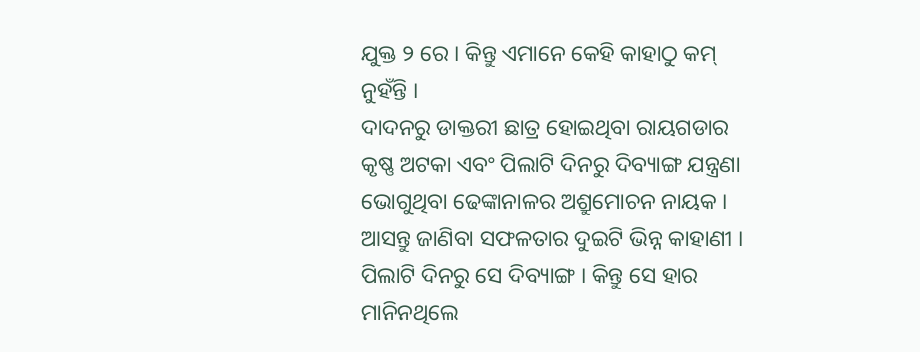ଯୁକ୍ତ ୨ ରେ । କିନ୍ତୁ ଏମାନେ କେହି କାହାଠୁ କମ୍ ନୁହଁନ୍ତି ।
ଦାଦନରୁ ଡାକ୍ତରୀ ଛାତ୍ର ହୋଇଥିବା ରାୟଗଡାର କୃଷ୍ଣ ଅଟକା ଏବଂ ପିଲାଟି ଦିନରୁ ଦିବ୍ୟାଙ୍ଗ ଯନ୍ତ୍ରଣା ଭୋଗୁଥିବା ଢେଙ୍କାନାଳର ଅଶ୍ରୁମୋଚନ ନାୟକ । ଆସନ୍ତୁ ଜାଣିବା ସଫଳତାର ଦୁଇଟି ଭିନ୍ନ କାହାଣୀ ।
ପିଲାଟି ଦିନରୁ ସେ ଦିବ୍ୟାଙ୍ଗ । କିନ୍ତୁ ସେ ହାର ମାନିନଥିଲେ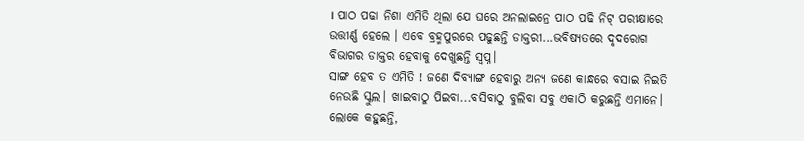। ପାଠ ପଢା ନିଶା ଏମିତି ଥିଲା ଯେ ଘରେ ଅନଲାଇନ୍ରେ ପାଠ ପଢି ନିଟ୍ ପରୀକ୍ଷାରେ ଉତ୍ତୀର୍ଣ୍ଣ ହେଲେ । ଏବେ ବ୍ରହ୍ମପୁରରେ ପଢୁଛନ୍ତି ଡାକ୍ତରୀ...ଭବିଷ୍ୟତରେ ଦୃଦରୋଗ ବିଭାଗର ଡାକ୍ତର ହେବାକୁ ଦେଖୁଛନ୍ତି ସ୍ୱପ୍ନ।
ସାଙ୍ଗ ହେବ ତ ଏମିତି ! ଜଣେ ଦିବ୍ୟାଙ୍ଗ ହେବାରୁ ଅନ୍ୟ ଜଣେ କାନ୍ଧରେ ବସାଇ ନିଇତି ନେଉଛି ସ୍କୁଲ। ଖାଇବାଠୁ ପିଇବା...ବସିବାଠୁ ବୁଲିବା ସବୁ ଏକାଠି କରୁଛନ୍ତି ଏମାନେ। ଲୋକେ କହୁଛନ୍ତି,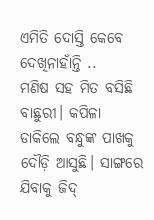ଏମିତି ଦୋସ୍ତି କେବେ ଦେଖିନାହାଁନ୍ତି ..
ମଣିଷ ସହ ମିତ ବସିଛି ବାଛୁରୀ। କପିଳା ଡାକିଲେ ବନ୍ଧୁଙ୍କ ପାଖକୁ ଦୌଡ଼ି ଆସୁଛି। ସାଙ୍ଗରେ ଯିବାକୁ ଜିଦ୍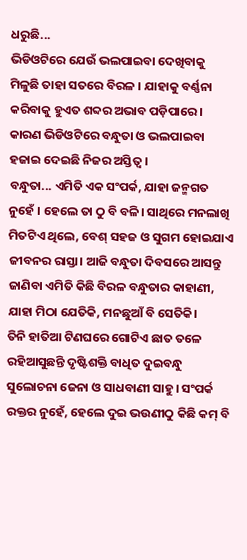ଧରୁଛି...
ଭିଡିଓଟିରେ ଯେଉଁ ଭଲପାଇବା ଦେଖିବାକୁ ମିଳୁଛି ତାହା ସତରେ ବିରଳ । ଯାହାକୁ ବର୍ଣ୍ଣନା କରିବାକୁ ହୁଏତ ଶବ୍ଦର ଅଭାବ ପଡ଼ିପାରେ । କାରଣ ଭିଡିଓଟିରେ ବନ୍ଧୁତା ଓ ଭଲପାଇବା ହଜାଇ ଦେଇଛି ନିଜର ଅସ୍ତିତ୍ୱ ।
ବନ୍ଧୁତା... ଏମିତି ଏକ ସଂପର୍କ, ଯାହା ଜନ୍ମଗତ ନୁହେଁ । ହେଲେ ତା ଠୁ ବି ବଳି। ସାଥିରେ ମନଲାଖି ମିତଟିଏ ଥିଲେ, ବେଶ୍ ସହଜ ଓ ସୁଗମ ହୋଇଯାଏ ଜୀବନର ରାସ୍ତା। ଆଜି ବନ୍ଧୁତା ଦିବସରେ ଆସନ୍ତୁ ଜାଣିବା ଏମିତି କିଛି ବିରଳ ବନ୍ଧୁତାର କାହାଣୀ, ଯାହା ମିଠା ଯେତିକି, ମନଛୁଆଁ ବି ସେତିକି।
ତିନି ହାତିଆ ଟିଣଘରେ ଗୋଟିଏ ଛାତ ତଳେ ରହିଆସୁଛନ୍ତି ଦୃଷ୍ଟିଶକ୍ତି ବାଧିତ ଦୁଇବନ୍ଧୁ ସୁଲୋଚନା ଜେନା ଓ ସାଧବାଣୀ ସାହୁ। ସଂପର୍କ ରକ୍ତର ନୁହେଁ, ହେଲେ ଦୁଇ ଭଉଣୀଠୁ କିଛି କମ୍ ବି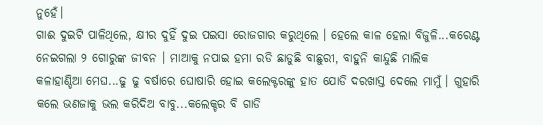ନୁହେଁ।
ଗାଈ ଦୁଇଟି ପାଳିଥିଲେ, କ୍ଷୀର ଦୁହିଁ ଦୁଇ ପଇସା ରୋଜଗାର କରୁଥିଲେ । ହେଲେ କାଳ ହେଲା ବିଜୁଳି...କରେଣ୍ଟ ନେଇଗଲା ୨ ଗୋରୁଙ୍କ ଜୀବନ । ମାଆକୁ ନପାଇ ହମା ରଡି ଛାଡୁଛି ବାଛୁରୀ, ବାହୁନି କାନ୍ଦୁଛି ମାଲିକ
କଳାହାଣ୍ଡିଆ ମେଘ...ଢୁ ଢୁ ବର୍ଷାରେ ଘୋଷାରି ହୋଇ କଲେକ୍ଟରଙ୍କୁ ହାତ ଯୋଡି ଦରଖାସ୍ତ ଦେଲେ ମାମୁଁ । ଗୁହାରି କଲେ ଭଣଜାକୁ ଭଲ କରିଦିଅ ବାବୁ...କଲେକ୍ଚର ବି ଗାଡି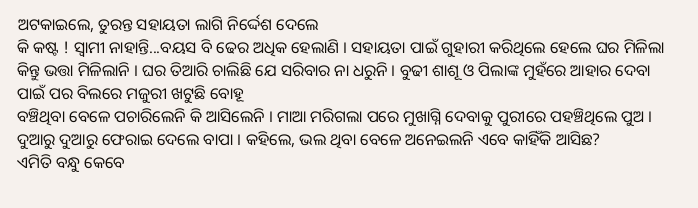ଅଟକାଇଲେ, ତୁରନ୍ତ ସହାୟତା ଲାଗି ନିର୍ଦ୍ଦେଶ ଦେଲେ
କି କଷ୍ଟ ! ସ୍ୱାମୀ ନାହାନ୍ତି...ବୟସ ବି ଢେର ଅଧିକ ହେଲାଣି । ସହାୟତା ପାଇଁ ଗୁହାରୀ କରିଥିଲେ ହେଲେ ଘର ମିଳିଲା କିନ୍ତୁ ଭତ୍ତା ମିଳିଲାନି । ଘର ତିଆରି ଚାଲିଛି ଯେ ସରିବାର ନା ଧରୁନି । ବୁଢୀ ଶାଶୂ ଓ ପିଲାଙ୍କ ମୁହଁରେ ଆହାର ଦେବା ପାଇଁ ପର ବିଲରେ ମଜୁରୀ ଖଟୁଛି ବୋହୂ
ବଞ୍ଚିଥିବା ବେଳେ ପଚାରିଲେନି କି ଆସିଲେନି । ମାଆ ମରିଗଲା ପରେ ମୁଖାଗ୍ନି ଦେବାକୁ ପୁରୀରେ ପହଞ୍ଚିଥିଲେ ପୁଅ । ଦୁଆରୁ ଦୁଆରୁ ଫେରାଇ ଦେଲେ ବାପା । କହିଲେ, ଭଲ ଥିବା ବେଳେ ଅନେଇଲନି ଏବେ କାହିଁକି ଆସିଛ?
ଏମିତି ବନ୍ଧୁ କେବେ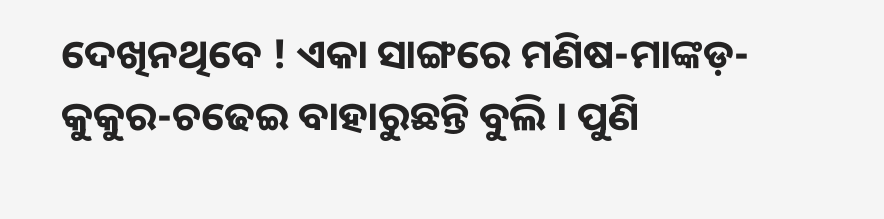ଦେଖିନଥିବେ ! ଏକା ସାଙ୍ଗରେ ମଣିଷ-ମାଙ୍କଡ଼-କୁକୁର-ଚଢେଇ ବାହାରୁଛନ୍ତି ବୁଲି । ପୁଣି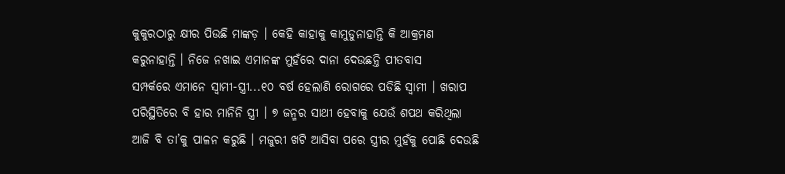କୁକୁରଠାରୁ କ୍ଷୀର ପିଉଛି ମାଙ୍କଡ଼ । କେହି କାହାକୁ କାମୁଡୁନାହାନ୍ତି କି ଆକ୍ରମଣ କରୁନାହାନ୍ତି । ନିଜେ ନଖାଇ ଏମାନଙ୍କ ମୁହଁରେ ଦାନା ଦେଉଛନ୍ତି ପୀତବାସ
ସମ୍ପର୍କରେ ଏମାନେ ସ୍ୱାମୀ-ସ୍ତ୍ରୀ...୧୦ ବର୍ଷ ହେଲାଣି ରୋଗରେ ପଡିଛି ସ୍ୱାମୀ । ଖରାପ ପରିସ୍ଥିତିରେ ବି ହାର ମାନିନି ସ୍ତ୍ରୀ । ୭ ଜନ୍ମର ସାଥୀ ହେବାକୁ ଯେଉଁ ଶପଥ କରିଥିଲା ଆଜି ବି ତା’କୁ ପାଳନ କରୁଛି । ମଜୁରୀ ଖଟି ଆସିବା ପରେ ସ୍ତ୍ରୀର ମୁହଁକୁ ପୋଛି ଦେଉଛି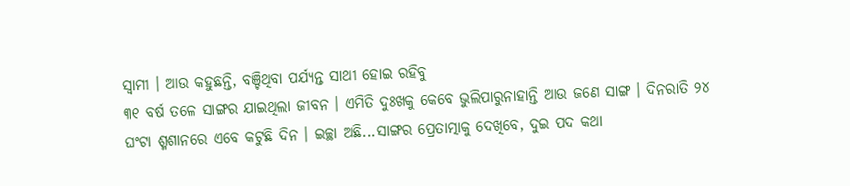ସ୍ୱାମୀ । ଆଉ କହୁଛନ୍ତି, ବଞ୍ଚିଥିବା ପର୍ଯ୍ୟନ୍ତ ସାଥୀ ହୋଇ ରହିବୁ
୩୧ ବର୍ଷ ତଳେ ସାଙ୍ଗର ଯାଇଥିଲା ଜୀବନ । ଏମିତି ଦୁଃଖକୁ କେବେ ଭୁଲିପାରୁନାହାନ୍ତି ଆଉ ଜଣେ ସାଙ୍ଗ । ଦିନରାତି ୨୪ ଘଂଟା ଶ୍ମଶାନରେ ଏବେ କଟୁଛି ଦିନ । ଇଚ୍ଛା ଅଛି...ସାଙ୍ଗର ପ୍ରେତାତ୍ମାକୁ ଦେଖିବେ, ଦୁଇ ପଦ କଥା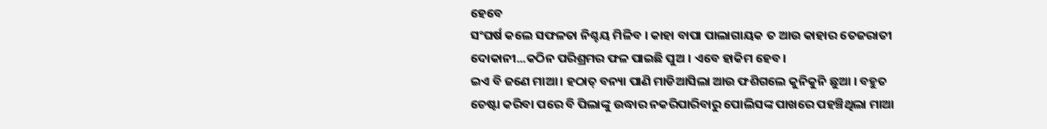ହେବେ
ସଂଘର୍ଷ କଲେ ସଫଳତା ନିଶ୍ଚୟ ମିଳିବ । କାହା ବାପା ପାଲାଗାୟକ ତ ଆଉ କାହାର ତେଜରାତୀ ଦୋକାନୀ...କଠିନ ପରିଶ୍ରମର ଫଳ ପାଇଛି ପୁଅ । ଏବେ ହାକିମ ହେବ।
ଇଏ ବି ଜଣେ ମାଆ । ହଠାତ୍ ବନ୍ୟା ପାଣି ମାଡିଆସିଲା ଆଉ ଫଶିଗଲେ କୁନିକୁନି ଛୁଆ । ବହୁତ ଚେଷ୍ଟା କରିବା ପରେ ବି ପିଲାଙ୍କୁ ଉଦ୍ଧାର ନକରିପାରିବାରୁ ପୋଲିସଙ୍କ ପାଖରେ ପହଞ୍ଚିଥିଲା ମାଆ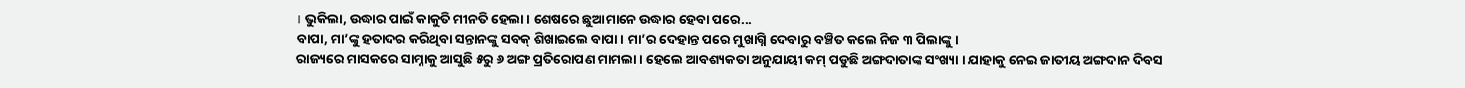। ଭୁକିଲା, ଉଦ୍ଧାର ପାଇଁ କାକୁତି ମୀନତି ହେଲା । ଶେଷରେ ଛୁଆମାନେ ଉଦ୍ଧାର ହେବା ପରେ...
ବାପା, ମା’ଙ୍କୁ ହତାଦର କରିଥିବା ସନ୍ତାନଙ୍କୁ ସବକ୍ ଶିଖାଇଲେ ବାପା । ମା’ର ଦେହାନ୍ତ ପରେ ମୁଖାଗ୍ନି ଦେବାରୁ ବଞ୍ଚିତ କଲେ ନିଜ ୩ ପିଲାଙ୍କୁ ।
ରାଜ୍ୟରେ ମାସକରେ ସାମ୍ନାକୁ ଆସୁଛି ୫ରୁ ୬ ଅଙ୍ଗ ପ୍ରତିରୋପଣ ମାମଲା । ହେଲେ ଆବଶ୍ୟକତା ଅନୁଯାୟୀ କମ୍ ପଡୁଛି ଅଙ୍ଗଦାତାଙ୍କ ସଂଖ୍ୟା । ଯାହାକୁ ନେଇ ଜାତୀୟ ଅଙ୍ଗଦାନ ଦିବସ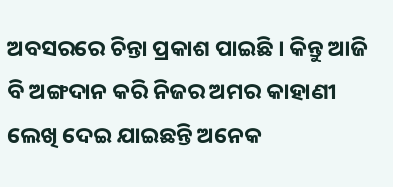ଅବସରରେ ଚିନ୍ତା ପ୍ରକାଶ ପାଇଛି । କିନ୍ତୁ ଆଜି ବି ଅଙ୍ଗଦାନ କରି ନିଜର ଅମର କାହାଣୀ ଲେଖି ଦେଇ ଯାଇଛନ୍ତି ଅନେକ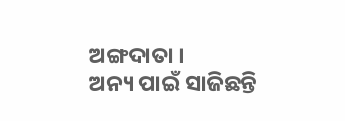ଅଙ୍ଗଦାତା ।
ଅନ୍ୟ ପାଇଁ ସାଜିଛନ୍ତି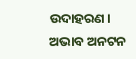ଉଦାହରଣ। ଅଭାବ ଅନଟନ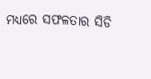ମଧ୍ୟରେ ସଫଳତାର ସିଡି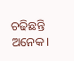ଚଢିଛନ୍ତି ଅନେକ।